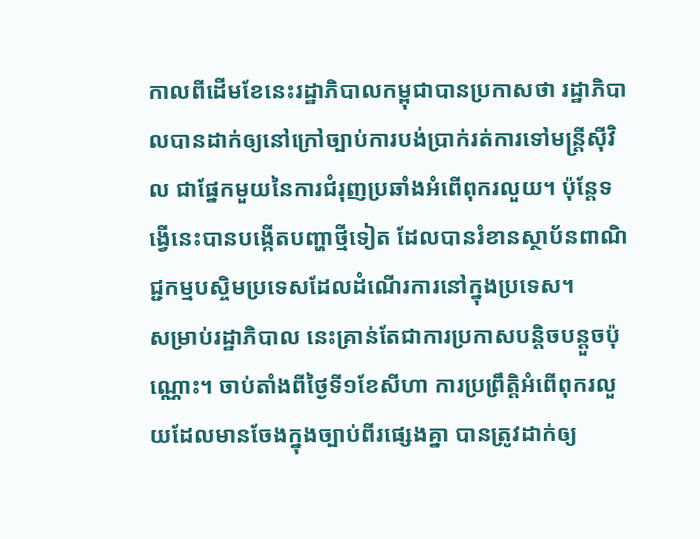កាលពីដើមខែនេះរដ្ឋាភិបាលកម្ពុជាបានប្រកាសថា រដ្ឋាភិបាលបានដាក់ឲ្យនៅក្រៅច្បាប់ការបង់ប្រាក់រត់ការទៅមន្ត្រីស៊ីវិល ជាផ្នែកមួយនៃការជំរុញប្រឆាំងអំពើពុករលួយ។ ប៉ុន្តែទង្វើនេះបានបង្កើតបញ្ហាថ្មីទៀត ដែលបានរំខានស្ថាប័នពាណិជ្ជកម្មបស្ចិមប្រទេសដែលដំណើរការនៅក្នុងប្រទេស។
សម្រាប់រដ្ឋាភិបាល នេះគ្រាន់តែជាការប្រកាសបន្តិចបន្តួចប៉ុណ្ណោះ។ ចាប់តាំងពីថ្ងៃទី១ខែសីហា ការប្រព្រឹត្តិអំពើពុករលួយដែលមានចែងក្នុងច្បាប់ពីរផ្សេងគ្នា បានត្រូវដាក់ឲ្យ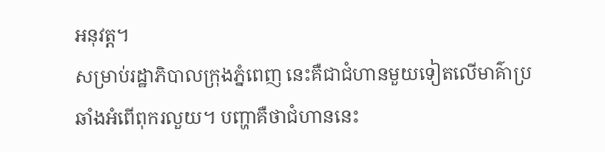អនុវត្ត។
សម្រាប់រដ្ឋាភិបាលក្រុងភ្នំពេញ នេះគឺជាជំហានមួយទៀតលើមាគ៌ាប្រឆាំងអំពើពុករលួយ។ បញ្ហាគឺថាជំហាននេះ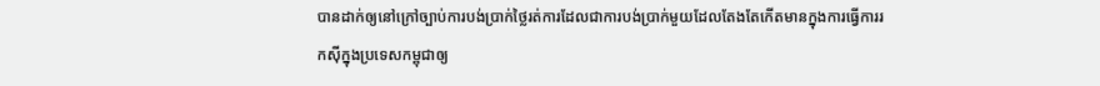បានដាក់ឲ្យនៅក្រៅច្បាប់ការបង់ប្រាក់ថ្លៃរត់ការដែលជាការបង់ប្រាក់មួយដែលតែងតែកើតមានក្នុងការធ្វើការរកស៊ីក្នុងប្រទេសកម្ពុជាឲ្យ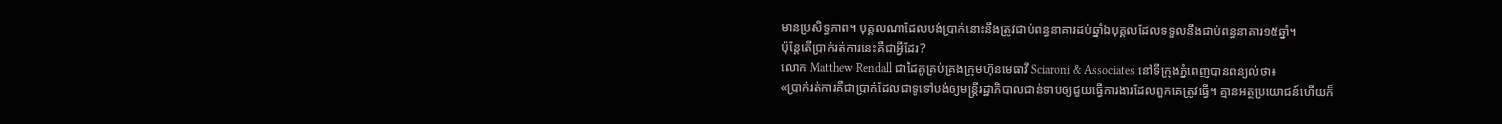មានប្រសិទ្ធភាព។ បុគ្គលណាដែលបង់ប្រាក់នោះនឹងត្រូវជាប់ពន្ធនាគារដប់ឆ្នាំឯបុគ្គលដែលទទួលនឹងជាប់ពន្ធនាគារ១៥ឆ្នាំ។
ប៉ុន្តែតើប្រាក់រត់ការនេះគឺជាអ្វីដែរ?
លោក Matthew Rendall ជាដៃគូគ្រប់គ្រងក្រុមហ៊ុនមេធាវី Sciaroni & Associates នៅទីក្រុងភ្នំពេញបានពន្យល់ថា៖
«ប្រាក់រត់ការគឺជាប្រាក់ដែលជាទូទៅបង់ឲ្យមន្ត្រីរដ្ឋាភិបាលជាន់ទាបឲ្យជួយធ្វើការងារដែលពួកគេត្រូវធ្វើ។ គ្មានអត្ថប្រយោជន៍ហើយក៏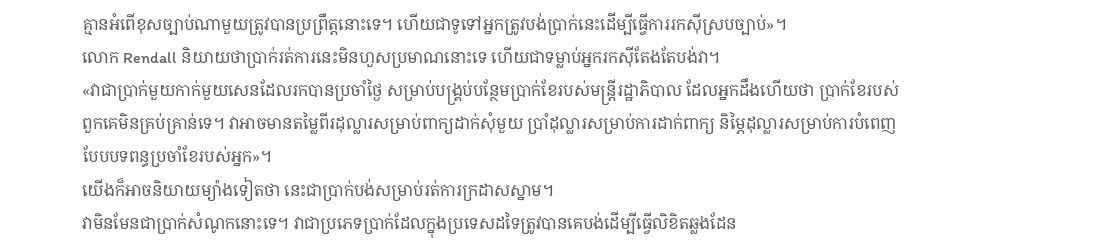គ្មានអំពើខុសច្បាប់ណាមួយត្រូវបានប្រព្រឹត្តនោះទេ។ ហើយជាទូទៅអ្នកត្រូវបង់ប្រាក់នេះដើម្បីធ្វើការរកស៊ីស្របច្បាប់»។
លោក Rendall និយាយថាប្រាក់រត់ការនេះមិនហួសប្រមាណនោះទេ ហើយជាទម្លាប់អ្នករកស៊ីតែងតែបង់វា។
«វាជាប្រាក់មួយកាក់មួយសេនដែលរកបានប្រចាំថ្ងៃ សម្រាប់បង្គ្រប់បន្ថែមប្រាក់ខែរបស់មន្ត្រីរដ្ឋាភិបាល ដែលអ្នកដឹងហើយថា ប្រាក់ខែរបស់ពួកគេមិនគ្រប់គ្រាន់ទេ។ វាអាចមានតម្លៃពីរដុល្លារសម្រាប់ពាក្យដាក់សុំមួយ ប្រាំដុល្លារសម្រាប់ការដាក់ពាក្យ និម្ភៃដុល្លារសម្រាប់ការបំពេញបែបបទពន្ធប្រចាំខែរបស់អ្នក»។
យើងក៏អាចនិយាយម្យ៉ាងទៀតថា នេះជាប្រាក់បង់សម្រាប់រត់ការក្រដាសស្នាម។
វាមិនមែនជាប្រាក់សំណូកនោះទេ។ វាជាប្រភេទប្រាក់ដែលក្នុងប្រទេសដទៃត្រូវបានគេបង់ដើម្បីធ្វើលិខិតឆ្លងដែន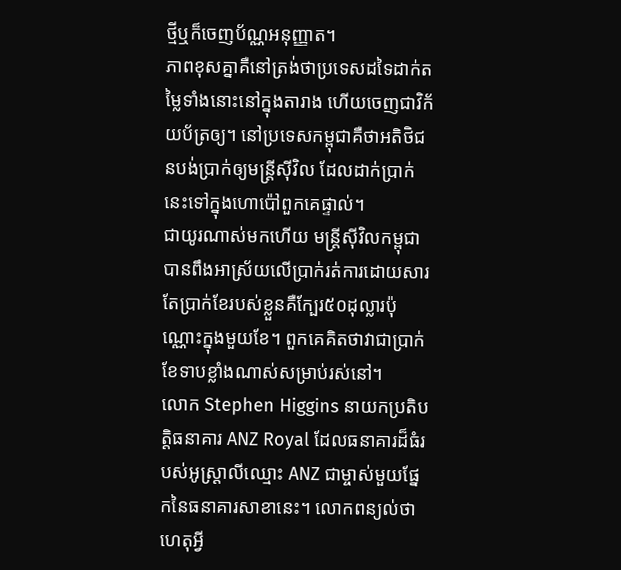ថ្មីឬក៏ចេញប័ណ្ណអនុញ្ញាត។
ភាពខុសគ្នាគឺនៅត្រង់ថាប្រទេសដទៃដាក់តម្លៃទាំងនោះនៅក្នុងតារាង ហើយចេញជាវិក័យប័ត្រឲ្យ។ នៅប្រទេសកម្ពុជាគឺថាអតិថិជនបង់ប្រាក់ឲ្យមន្ត្រីស៊ីវិល ដែលដាក់ប្រាក់នេះទៅក្នុងហោប៉ៅពួកគេផ្ទាល់។
ជាយូរណាស់មកហើយ មន្ត្រីស៊ីវិលកម្ពុជាបានពឹងអាស្រ័យលើប្រាក់រត់ការដោយសារតែប្រាក់ខែរបស់ខ្លួនគឺក្បែរ៥០ដុល្លារប៉ុណ្ណោះក្នុងមួយខែ។ ពួកគេគិតថាវាជាប្រាក់ខែទាបខ្លាំងណាស់សម្រាប់រស់នៅ។
លោក Stephen Higgins នាយកប្រតិបត្តិធនាគារ ANZ Royal ដែលធនាគារដ៏ធំរបស់អូស្ត្រាលីឈ្មោះ ANZ ជាម្ចាស់មួយផ្នែកនៃធនាគារសាខានេះ។ លោកពន្យល់ថាហេតុអ្វី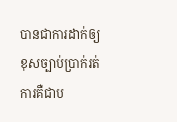បានជាការដាក់ឲ្យខុសច្បាប់ប្រាក់រត់ការគឺជាប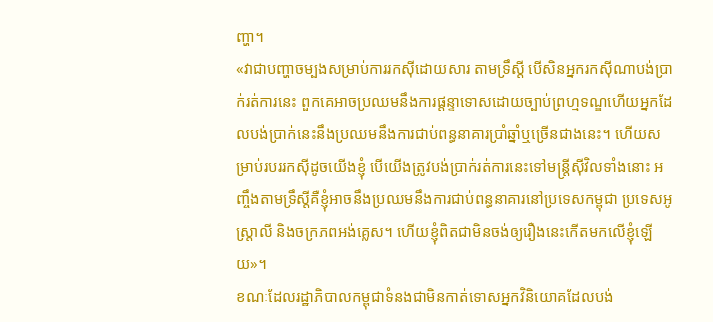ញ្ហា។
«វាជាបញ្ហាចម្បងសម្រាប់ការរកស៊ីដោយសារ តាមទ្រឹស្តី បើសិនអ្នករកស៊ីណាបង់ប្រាក់រត់ការនេះ ពួកគេអាចប្រឈមនឹងការផ្តន្ទាទោសដោយច្បាប់ព្រហ្មទណ្ឌហើយអ្នកដែលបង់ប្រាក់នេះនឹងប្រឈមនឹងការជាប់ពន្ធនាគារប្រាំឆ្នាំឬច្រើនជាងនេះ។ ហើយសម្រាប់របររកស៊ីដូចយើងខ្ញុំ បើយើងត្រូវបង់ប្រាក់រត់ការនេះទៅមន្ត្រីស៊ីវិលទាំងនោះ អញ្ចឹងតាមទ្រឹស្តីគឺខ្ញុំអាចនឹងប្រឈមនឹងការជាប់ពន្ធនាគារនៅប្រទេសកម្ពុជា ប្រទេសអូស្ត្រាលី និងចក្រភពអង់គ្លេស។ ហើយខ្ញុំពិតជាមិនចង់ឲ្យរឿងនេះកើតមកលើខ្ញុំឡើយ»។
ខណៈដែលរដ្ឋាភិបាលកម្ពុជាទំនងជាមិនកាត់ទោសអ្នកវិនិយោគដែលបង់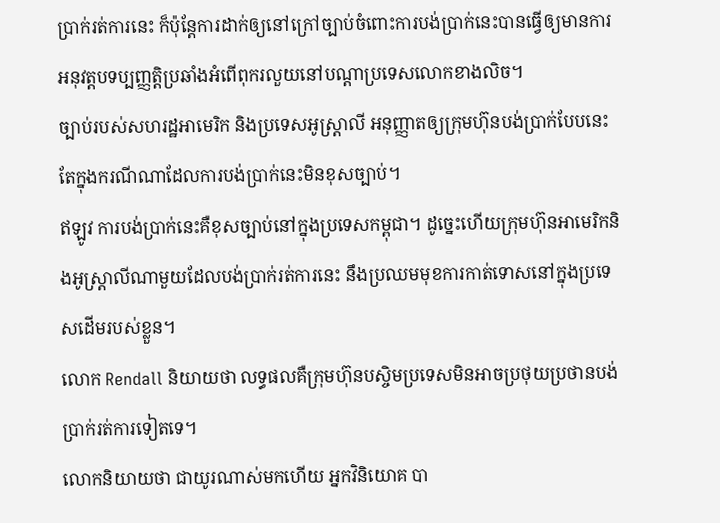ប្រាក់រត់ការនេះ ក៏ប៉ុន្តែការដាក់ឲ្យនៅក្រៅច្បាប់ចំពោះការបង់ប្រាក់នេះបានធ្វើឲ្យមានការអនុវត្តបទប្បញ្ញត្តិប្រឆាំងអំពើពុករលួយនៅបណ្តាប្រទេសលោកខាងលិច។
ច្បាប់របស់សហរដ្ឋអាមេរិក និងប្រទេសអូស្ត្រាលី អនុញ្ញាតឲ្យក្រុមហ៊ុនបង់ប្រាក់បែបនេះ តែក្នុងករណីណាដែលការបង់ប្រាក់នេះមិនខុសច្បាប់។
ឥឡូវ ការបង់ប្រាក់នេះគឺខុសច្បាប់នៅក្នុងប្រទេសកម្ពុជា។ ដូច្នេះហើយក្រុមហ៊ុនអាមេរិកនិងអូស្ត្រាលីណាមួយដែលបង់ប្រាក់រត់ការនេះ នឹងប្រឈមមុខការកាត់ទោសនៅក្នុងប្រទេសដើមរបស់ខ្លួន។
លោក Rendall និយាយថា លទ្ធផលគឺក្រុមហ៊ុនបស្ចិមប្រទេសមិនអាចប្រថុយប្រថានបង់ប្រាក់រត់ការទៀតទេ។
លោកនិយាយថា ជាយូរណាស់មកហើយ អ្នកវិនិយោគ បា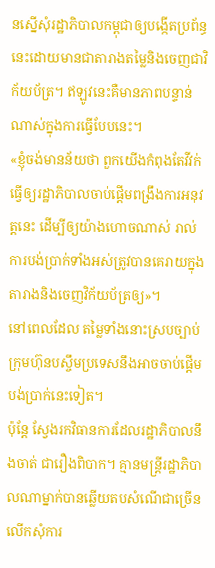នស្នើសុំរដ្ឋាភិបាលកម្ពុជាឲ្យបង្កើតប្រព័ន្ធនេះដោយមានជាតារាងតម្លៃនិងចេញជាវិក័យប័ត្រ។ ឥឡូវនេះគឺមានភាពបន្ទាន់ណាស់ក្នុងការធ្វើបែបនេះ។
«ខ្ញុំចង់មានន័យថា ពួកយើងកំពុងតែវីវក់ធ្វើឲ្យរដ្ឋាភិបាលចាប់ផ្តើមពង្រឹងការអនុវត្តនេះ ដើម្បីឲ្យយ៉ាងហោចណាស់ រាល់ការបង់ប្រាក់ទាំងអស់ត្រូវបានគេរាយក្នុងតារាងនិងចេញវិក័យប័ត្រឲ្យ»។
នៅពេលដែល តម្លៃទាំងនោះស្របច្បាប់ ក្រុមហ៊ុនបស្ចឹមប្រទេសនឹងអាចចាប់ផ្តើមបង់ប្រាក់នេះទៀត។
ប៉ុន្តែ ស្វែងរកវិធានការដែលរដ្ឋាភិបាលនឹងចាត់ ជារឿងពិបាក។ គ្មានមន្ត្រីរដ្ឋាភិបាលណាម្នាក់បានឆ្លើយតបសំណើជាច្រើនលើកសុំការ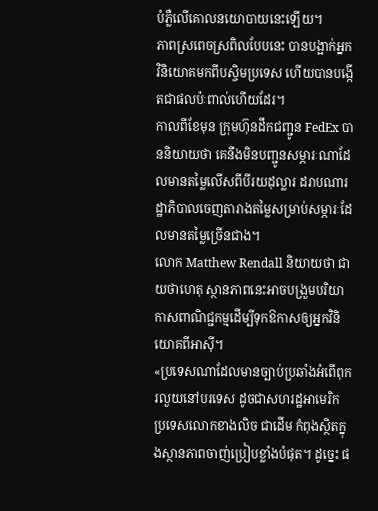បំភ្លឺលើគោលនយោបាយនេះឡើយ។
ភាពស្រពេចស្រពិលបែបនេះ បានបង្អាក់អ្នកវិនិយោគមកពីបស្ចិមប្រទេស ហើយបានបង្កើតជាផលប៉ៈពាល់ហើយដែរ។
កាលពីខែមុន ក្រុមហ៊ុនដឹកជញ្ជូន FedEx បាននិយាយថា គេនឹងមិនបញ្ជូនសម្ភារៈណាដែលមានតម្លៃលើសពីបីរយដុល្លារ ដរាបណារដ្ឋាភិបាលចេញតារាងតម្លៃសម្រាប់សម្ភារៈដែលមានតម្លៃច្រើនជាង។
លោក Matthew Rendall និយាយថា ជាយថាហេតុ ស្ថានភាពនេះអាចបង្រួមបរិយាកាសពាណិជ្ជកម្មដើម្បីទុកឱកាសឲ្យអ្នកវិនិយោគពីអាស៊ី។
«ប្រទេសណាដែលមានច្បាប់ប្រឆាំងអំពើពុករលួយនៅបរទេស ដូចជាសហរដ្ឋអាមេរិក ប្រទេសលោកខាងលិច ជាដើម កំពុងស្ថិតក្នុងស្ថានភាពចាញ់ប្រៀបខ្លាំងបំផុត។ ដូច្នេះ ផ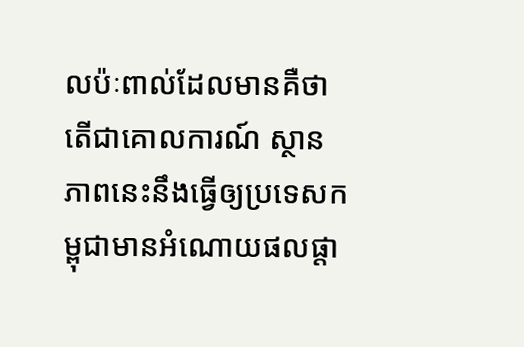លប៉ៈពាល់ដែលមានគឺថា តើជាគោលការណ៍ ស្ថានភាពនេះនឹងធ្វើឲ្យប្រទេសកម្ពុជាមានអំណោយផលផ្តា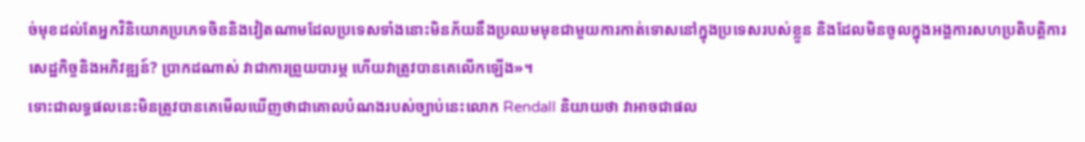ច់មុខដល់តែអ្នកវិនិយោគប្រភេទចិននិងវៀតណាមដែលប្រទេសទាំងនោះមិនភ័យនឹងប្រឈមមុខជាមួយការកាត់ទោសនៅក្នុងប្រទេសរបស់ខ្លួន និងដែលមិនចូលក្នុងអង្គការសហប្រតិបត្តិការសេដ្ឋកិច្ចនិងអភិវឌ្ឍន៍? ប្រាកដណាស់ វាជាការព្រួយបារម្ភ ហើយវាត្រូវបានគេលើកឡើង»។
ទោះជាលទ្ធផលនេះមិនត្រូវបានគេមើលឃើញថាជាគោលបំណងរបស់ច្បាប់នេះលោក Rendall និយាយថា វាអាចជាផល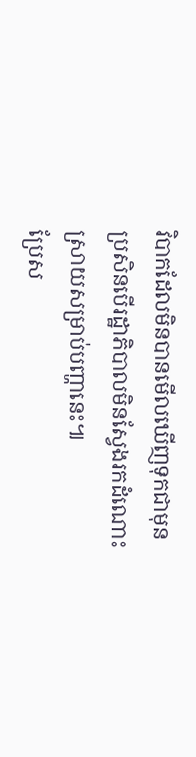វិបាកដែលមិនបានមើលឃើញទុកជាមុនប្រសិនបើរដ្ឋាភិបាលមិនស្វែងរកដំណោះស្រាយសម្រាប់បញ្ហានេះ៕
ប្រែស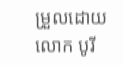ម្រួលដោយ លោក បូរី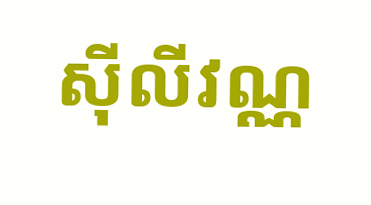ស៊ីលីវណ្ណ